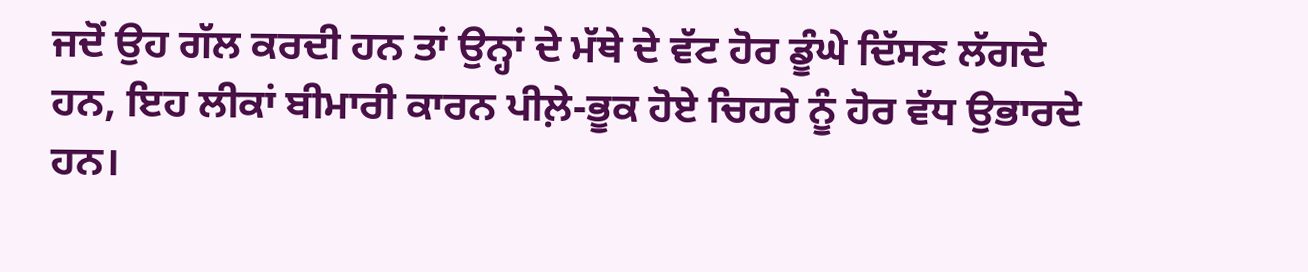ਜਦੋਂ ਉਹ ਗੱਲ ਕਰਦੀ ਹਨ ਤਾਂ ਉਨ੍ਹਾਂ ਦੇ ਮੱਥੇ ਦੇ ਵੱਟ ਹੋਰ ਡੂੰਘੇ ਦਿੱਸਣ ਲੱਗਦੇ ਹਨ, ਇਹ ਲੀਕਾਂ ਬੀਮਾਰੀ ਕਾਰਨ ਪੀਲ਼ੇ-ਭੂਕ ਹੋਏ ਚਿਹਰੇ ਨੂੰ ਹੋਰ ਵੱਧ ਉਭਾਰਦੇ ਹਨ।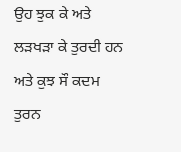ਉਹ ਝੁਕ ਕੇ ਅਤੇ ਲੜਖੜਾ ਕੇ ਤੁਰਦੀ ਹਨ ਅਤੇ ਕੁਝ ਸੌ ਕਦਮ ਤੁਰਨ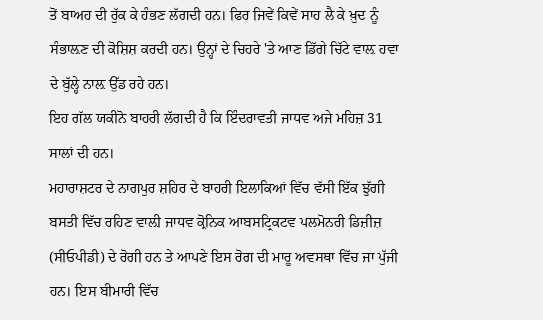ਤੋਂ ਬਾਅਹ ਦੀ ਰੁੱਕ ਕੇ ਹੰਭਣ ਲੱਗਦੀ ਹਨ। ਫਿਰ ਜਿਵੇਂ ਕਿਵੇਂ ਸਾਹ ਲੈ ਕੇ ਖ਼ੁਦ ਨੂੰ ਸੰਭਾਲ਼ਣ ਦੀ ਕੋਸ਼ਿਸ਼ ਕਰਦੀ ਹਨ। ਉਨ੍ਹਾਂ ਦੇ ਚਿਹਰੇ 'ਤੇ ਆਣ ਡਿੱਗੇ ਚਿੱਟੇ ਵਾਲ਼ ਹਵਾ ਦੇ ਬੁੱਲ੍ਹੇ ਨਾਲ਼ ਉੱਡ ਰਹੇ ਹਨ।
ਇਹ ਗੱਲ ਯਕੀਨੋ ਬਾਹਰੀ ਲੱਗਦੀ ਹੈ ਕਿ ਇੰਦਰਾਵਤੀ ਜਾਧਵ ਅਜੇ ਮਹਿਜ਼ 31 ਸਾਲਾਂ ਦੀ ਹਨ।
ਮਹਾਰਾਸ਼ਟਰ ਦੇ ਨਾਗਪੁਰ ਸ਼ਹਿਰ ਦੇ ਬਾਹਰੀ ਇਲਾਕਿਆਂ ਵਿੱਚ ਵੱਸੀ ਇੱਕ ਝੁੱਗੀ ਬਸਤੀ ਵਿੱਚ ਰਹਿਣ ਵਾਲ਼ੀ ਜਾਧਵ ਕ੍ਰੋਨਿਕ ਆਬਸਟ੍ਰਿਕਟਵ ਪਲਮੋਨਰੀ ਡਿਜ਼ੀਜ਼ (ਸੀਓਪੀਡੀ) ਦੇ ਰੋਗੀ ਹਨ ਤੇ ਆਪਣੇ ਇਸ ਰੋਗ ਦੀ ਮਾਰੂ ਅਵਸਥਾ ਵਿੱਚ ਜਾ ਪੁੱਜੀ ਹਨ। ਇਸ ਬੀਮਾਰੀ ਵਿੱਚ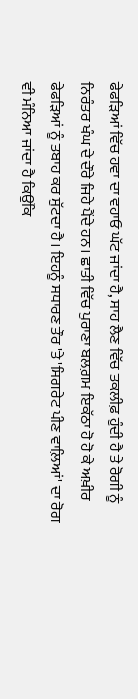ਫੇਫੜਿਆਂ ਵਿੱਚ ਹਵਾ ਦਾ ਵਹਾਓ ਘੱਟ ਜਾਂਦਾ ਹੈ, ਸਾਹ ਲੈਣ ਵਿੱਚ ਤਕਲੀਫ਼ ਹੁੰਦੀ ਹੈ ਤੇ ਰੋਗੀ ਨੂੰ ਨਿਰੰਤਰ ਖੰਘ ਦੇ ਦੌਰੇ ਜਿਹੇ ਪੈਂਦੇ ਹਨ। ਛਾਤੀ ਵਿੱਚ ਪੁਰਾਣਾ ਬਲਗ਼ਮ ਇਕੱਠਾ ਹੋ ਹੋ ਕੇ ਅਖ਼ੀਰ ਫੇਫੜਿਆਂ ਨੂੰ ਤਬਾਹ ਕਰ ਸੁੱਟਦਾ ਹੈ। ਇਹਨੂੰ ਸਧਾਰਣ ਤੌਰ 'ਤੇ 'ਸਿਗਰੇਟ ਪੀਣ ਵਾਲ਼ਿਆਂ' ਦਾ ਰੋਗ ਵੀ ਮੰਨਿਆ ਜਾਂਦਾ ਹੈ ਕਿਉਂਕਿ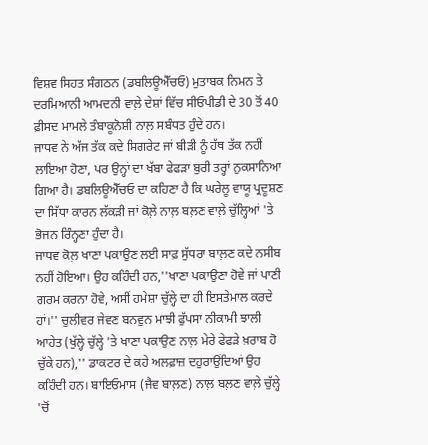ਵਿਸ਼ਵ ਸਿਹਤ ਸੰਗਠਨ (ਡਬਲਿਊਐੱਚਓ) ਮੁਤਾਬਕ ਨਿਮਨ ਤੇ ਦਰਮਿਆਨੀ ਆਮਦਨੀ ਵਾਲ਼ੇ ਦੇਸ਼ਾਂ ਵਿੱਚ ਸੀਓਪੀਡੀ ਦੇ 30 ਤੋਂ 40 ਫ਼ੀਸਦ ਮਾਮਲੇ ਤੰਬਾਕੂਨੋਸ਼ੀ ਨਾਲ਼ ਸਬੰਧਤ ਹੁੰਦੇ ਹਨ।
ਜਾਧਵ ਨੇ ਅੱਜ ਤੱਕ ਕਦੇ ਸਿਗਰੇਟ ਜਾਂ ਬੀੜੀ ਨੂੰ ਹੱਥ ਤੱਕ ਨਹੀਂ ਲਾਇਆ ਹੋਣਾ, ਪਰ ਉਨ੍ਹਾਂ ਦਾ ਖੱਬਾ ਫੇਫੜਾ ਬੁਰੀ ਤਰ੍ਹਾਂ ਨੁਕਸਾਨਿਆ ਗਿਆ ਹੈ। ਡਬਲਿਊਐੱਚਓ ਦਾ ਕਹਿਣਾ ਹੈ ਕਿ ਘਰੇਲੂ ਵਾਯੂ ਪ੍ਰਦੂਸ਼ਣ ਦਾ ਸਿੱਧਾ ਕਾਰਨ ਲੱਕੜੀ ਜਾਂ ਕੋਲ਼ੇ ਨਾਲ਼ ਬਲ਼ਣ ਵਾਲ਼ੇ ਚੁੱਲ੍ਹਿਆਂ 'ਤੇ ਭੋਜਨ ਰਿੰਨ੍ਹਣਾ ਹੁੰਦਾ ਹੈ।
ਜਾਧਵ ਕੋਲ਼ ਖਾਣਾ ਪਕਾਉਣ ਲਈ ਸਾਫ਼ ਸੁੱਧਰਾ ਬਾਲ਼ਣ ਕਦੇ ਨਸੀਬ ਨਹੀਂ ਹੋਇਆ। ਉਹ ਕਹਿੰਦੀ ਹਨ,''ਖਾਣਾ ਪਕਾਉਣਾ ਹੋਵੇ ਜਾਂ ਪਾਣੀ ਗਰਮ ਕਰਨਾ ਹੋਵੇ, ਅਸੀਂ ਹਮੇਸ਼ਾ ਚੁੱਲ੍ਹੇ ਦਾ ਹੀ ਇਸਤੇਮਾਲ ਕਰਦੇ ਹਾਂ।'' ਚੁਲੀਵਰ ਜੇਵਣ ਬਨਵੁਨ ਮਾਝੀ ਫੁੱਪਸਾ ਨੀਕਾਮੀ ਝਾਲੀ ਆਹੇਤ (ਖੁੱਲ੍ਹੇ ਚੁੱਲ੍ਹੇ 'ਤੇ ਖਾਣਾ ਪਕਾਉਣ ਨਾਲ਼ ਮੇਰੇ ਫੇਫੜੇ ਖ਼ਰਾਬ ਹੋ ਚੁੱਕੇ ਹਨ),'' ਡਾਕਟਰ ਦੇ ਕਹੇ ਅਲਫ਼ਾਜ਼ ਦਹੁਰਾਉਂਦਿਆਂ ਉਹ ਕਹਿੰਦੀ ਹਨ। ਬਾਇਓਮਾਸ (ਜੈਵ ਬਾਲ਼ਣ) ਨਾਲ਼ ਬਲ਼ਣ ਵਾਲ਼ੇ ਚੁੱਲ੍ਹੇ 'ਚੋਂ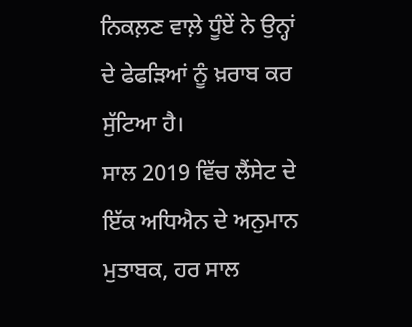ਨਿਕਲ਼ਣ ਵਾਲ਼ੇ ਧੂੰਏਂ ਨੇ ਉਨ੍ਹਾਂ ਦੇ ਫੇਫੜਿਆਂ ਨੂੰ ਖ਼ਰਾਬ ਕਰ ਸੁੱਟਿਆ ਹੈ।
ਸਾਲ 2019 ਵਿੱਚ ਲੈਂਸੇਟ ਦੇ ਇੱਕ ਅਧਿਐਨ ਦੇ ਅਨੁਮਾਨ ਮੁਤਾਬਕ, ਹਰ ਸਾਲ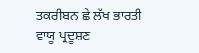ਤਕਰੀਬਨ ਛੇ ਲੱਖ ਭਾਰਤੀ ਵਾਯੂ ਪ੍ਰਦੂਸ਼ਣ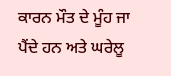ਕਾਰਨ ਮੌਤ ਦੇ ਮੂੰਹ ਜਾ ਪੈਂਦੇ ਹਨ ਅਤੇ ਘਰੇਲੂ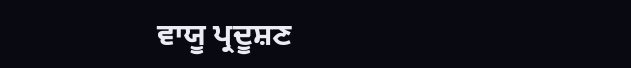ਵਾਯੂ ਪ੍ਰਦੂਸ਼ਣ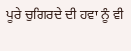ਪੂਰੇ ਚੁਗਿਰਦੇ ਦੀ ਹਵਾ ਨੂੰ ਵੀ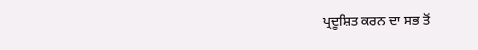ਪ੍ਰਦੂਸ਼ਿਤ ਕਰਨ ਦਾ ਸਭ ਤੋਂ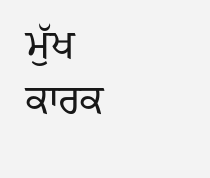ਮੁੱਖ ਕਾਰਕ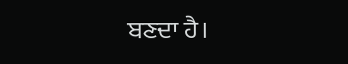ਬਣਦਾ ਹੈ।